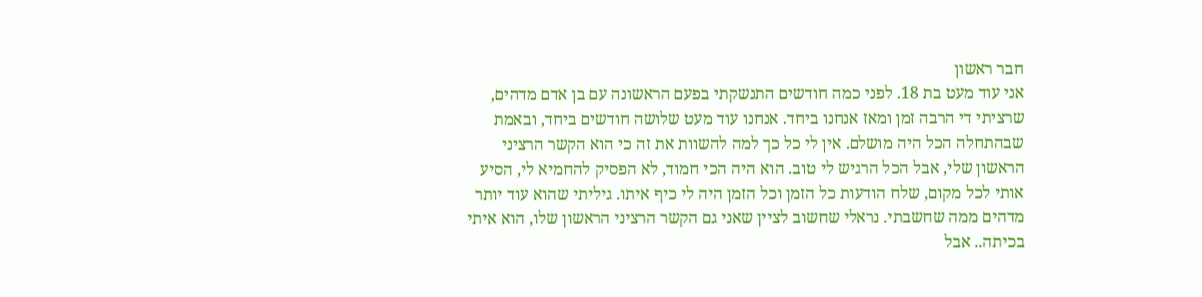חבר ראשון
אני עוד מעט בת 18. לפני כמה חודשים התנשקתי בפעם הראשונה עם בן אדם מדהים, שרציתי די הרבה זמן ומאז אנחנו ביחד. אנחנו עוד מעט שלושה חודשים ביחד, ובאמת שבהתחלה הכל היה מושלם. אין לי כל כך למה להשוות את זה כי הוא הקשר הרציני הראשון שלי, אבל הכל הרגיש לי טוב. הוא היה הכי חמוד, לא הפסיק להחמיא לי, הסיע אותי לכל מקום, שלח הודעות כל הזמן וכל הזמן היה לי כיף איתו. גיליתי שהוא עוד יותר מדהים ממה שחשבתי. נראלי שחשוב לציין שאני גם הקשר הרציני הראשון שלו, הוא איתי בכיתה.. אבל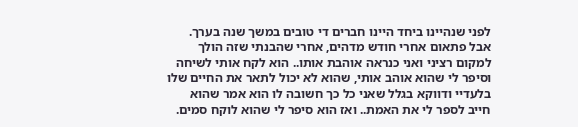לפני שנהיינו ביחד היינו חברים די טובים במשך שנה בערך. אבל פתאום אחרי חודש מדהים, אחרי שהבנתי שזה הולך למקום רציני ואני כנראה אוהבת אותו.. הוא לקח אותי לשיחה וסיפר לי שהוא אוהב אותי, שהוא לא יכול לתאר את החיים שלו בלעדיי ודווקא בגלל שאני כל כך חשובה לו הוא אמר שהוא חייב לספר לי את האמת.. ואז הוא סיפר לי שהוא לוקח סמים.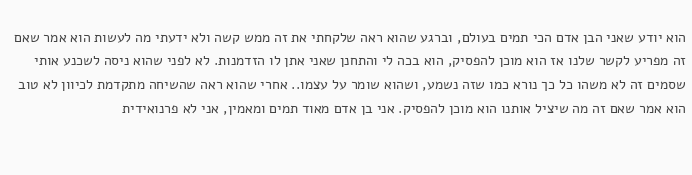הוא יודע שאני הבן אדם הכי תמים בעולם, וברגע שהוא ראה שלקחתי את זה ממש קשה ולא ידעתי מה לעשות הוא אמר שאם זה מפריע לקשר שלנו אז הוא מוכן להפסיק, הוא בכה לי והתחנן שאני אתן לו הזדמנות. לא לפני שהוא ניסה לשכנע אותי שסמים זה לא משהו כל כך נורא כמו שזה נשמע, ושהוא שומר על עצמו.. אחרי שהוא ראה שהשיחה מתקדמת לכיוון לא טוב הוא אמר שאם זה מה שיציל אותנו הוא מוכן להפסיק. אני בן אדם מאוד תמים ומאמין, אני לא פרנואידית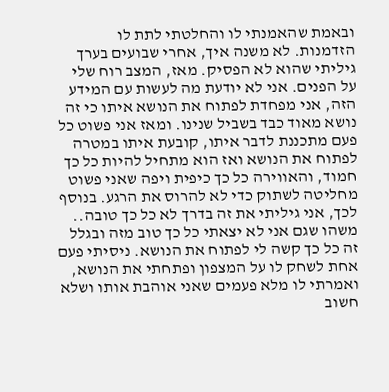ובאמת שהאמנתי לו והחלטתי לתת לו הזדמנות. לא משנה איך, אחרי שבועים בערך גיליתי שהוא לא הפסיק. מאז, המצב רוח שלי על הפנים. אני לא יודעת מה לעשות עם המידע הזה, אני מפחדת לפתוח את הנושא איתו כי זה נושא מאוד כבד בשביל שנינו. ומאז אני פשוט כל פעם מתכננת לדבר איתו, קובעת איתו במטרה לפתוח את הנושא ואז הוא מתחיל להיות כל כך חמוד, והאווירה כל כך כיפית ויפה שאני פשוט מחליטה לשתוק כדי לא להרוס את הרגע. בנוסף לכך, אני גיליתי את זה בדרך לא כל כך טובה.. משהו שגם אני לא יצאתי כל כך טוב מזה ובגלל זה כל כך קשה לי לפתוח את הנושא. ניסיתי פעם אחת לשחק לו על המצפון ופתחתי את הנושא, ואמרתי לו מלא פעמים שאני אוהבת אותו ושלא חשוב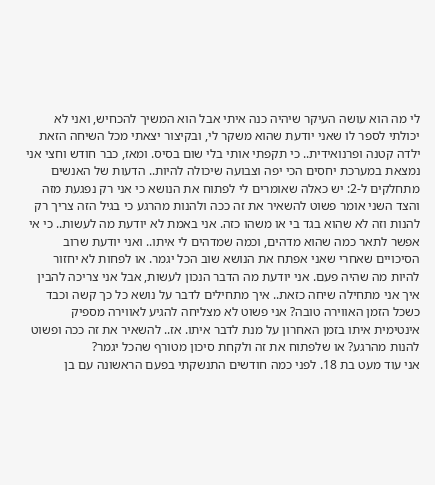לי מה הוא עושה העיקר שיהיה כנה איתי אבל הוא המשיך להכחיש, ואני לא יכולתי לספר לו שאני יודעת שהוא משקר לי, ובקיצור יצאתי מכל השיחה הזאת ילדה קטנה ופרנואידית.. כי תקפתי אותי בלי שום בסיס. ומאז, כבר חודש וחצי אני נמצאת במערכת יחסים הכי יפה וצבועה שיכולה להיות.. הדעות של האנשים מתחלקים ל-2: יש כאלה שאומרים לי לפתוח את הנושא כי אני רק נפגעת מזה והצד השני אומר פשוט להשאיר את זה ככה ולהנות מהרגע כי בגיל הזה צריך רק להנות וזה לא שהוא בגד בי או משהו כזה. אני באמת לא יודעת מה לעשות.. כי אי אפשר לתאר כמה שהוא מדהים, וכמה שמדהים לי איתו.. ואני יודעת שרוב הסיכויים שאחרי שאני אפתח את הנושא שוב הכל יגמר. או לפחות לא יחזור להיות מה שהיה פעם. אני יודעת מה הדבר הנכון לעשות, אבל אני צריכה להבין איך אני מתחילה שיחה כזאת.. איך מתחילים לדבר על נושא כל כך קשה וכבד כשכל הזמן האווירה טובה? אני פשוט לא מצליחה להגיע לאווירה מספיק אינטימית איתו בזמן האחרון על מנת לדבר איתו. אז.. להשאיר את זה ככה ופשוט להנות מהרגע? או שלפתוח את זה ולקחת סיכון מטורף שהכל יגמר?
אני עוד מעט בת 18. לפני כמה חודשים התנשקתי בפעם הראשונה עם בן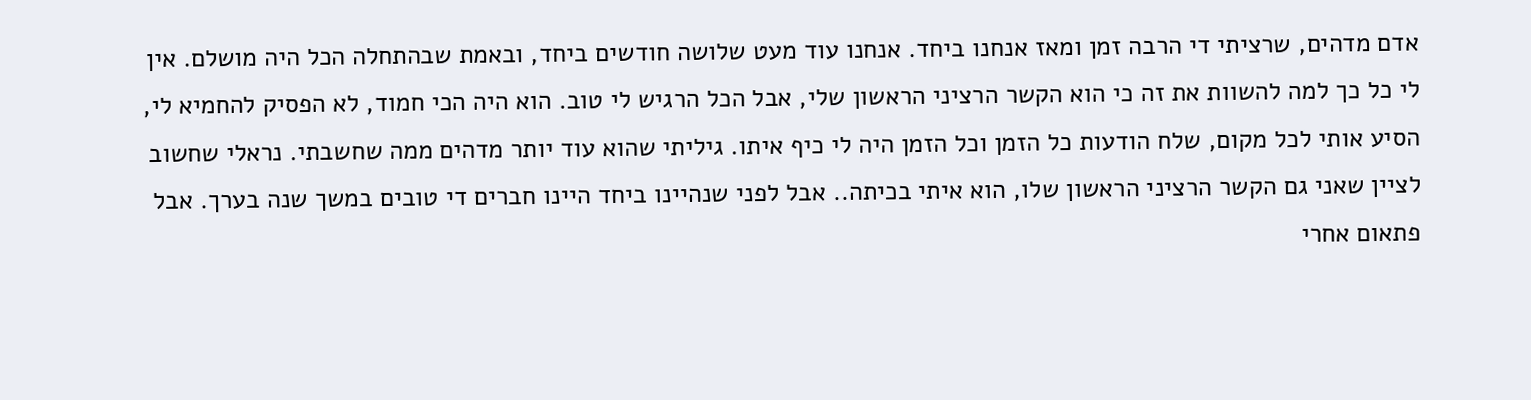אדם מדהים, שרציתי די הרבה זמן ומאז אנחנו ביחד. אנחנו עוד מעט שלושה חודשים ביחד, ובאמת שבהתחלה הכל היה מושלם. אין לי כל כך למה להשוות את זה כי הוא הקשר הרציני הראשון שלי, אבל הכל הרגיש לי טוב. הוא היה הכי חמוד, לא הפסיק להחמיא לי, הסיע אותי לכל מקום, שלח הודעות כל הזמן וכל הזמן היה לי כיף איתו. גיליתי שהוא עוד יותר מדהים ממה שחשבתי. נראלי שחשוב לציין שאני גם הקשר הרציני הראשון שלו, הוא איתי בכיתה.. אבל לפני שנהיינו ביחד היינו חברים די טובים במשך שנה בערך. אבל פתאום אחרי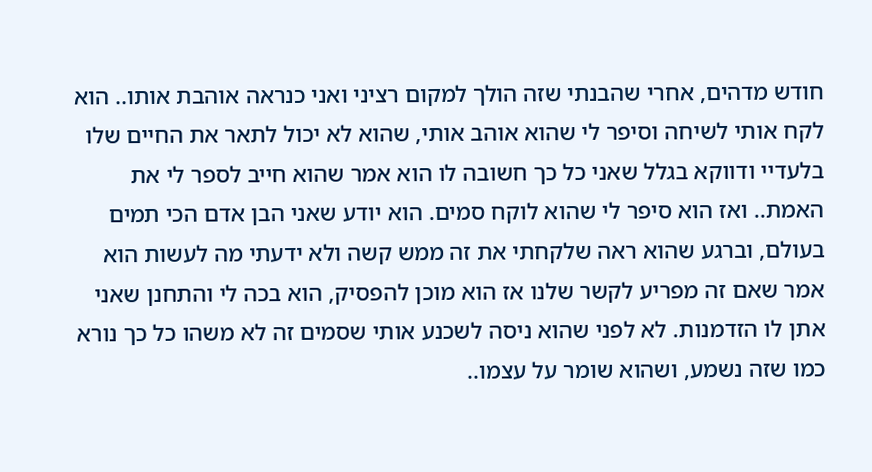חודש מדהים, אחרי שהבנתי שזה הולך למקום רציני ואני כנראה אוהבת אותו.. הוא לקח אותי לשיחה וסיפר לי שהוא אוהב אותי, שהוא לא יכול לתאר את החיים שלו בלעדיי ודווקא בגלל שאני כל כך חשובה לו הוא אמר שהוא חייב לספר לי את האמת.. ואז הוא סיפר לי שהוא לוקח סמים. הוא יודע שאני הבן אדם הכי תמים בעולם, וברגע שהוא ראה שלקחתי את זה ממש קשה ולא ידעתי מה לעשות הוא אמר שאם זה מפריע לקשר שלנו אז הוא מוכן להפסיק, הוא בכה לי והתחנן שאני אתן לו הזדמנות. לא לפני שהוא ניסה לשכנע אותי שסמים זה לא משהו כל כך נורא כמו שזה נשמע, ושהוא שומר על עצמו..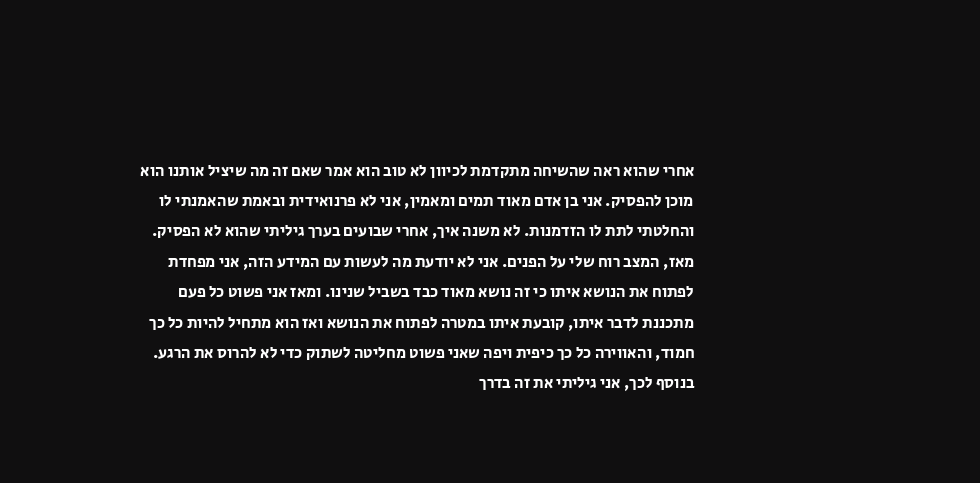אחרי שהוא ראה שהשיחה מתקדמת לכיוון לא טוב הוא אמר שאם זה מה שיציל אותנו הוא מוכן להפסיק. אני בן אדם מאוד תמים ומאמין, אני לא פרנואידית ובאמת שהאמנתי לו והחלטתי לתת לו הזדמנות. לא משנה איך, אחרי שבועים בערך גיליתי שהוא לא הפסיק. מאז, המצב רוח שלי על הפנים. אני לא יודעת מה לעשות עם המידע הזה, אני מפחדת לפתוח את הנושא איתו כי זה נושא מאוד כבד בשביל שנינו. ומאז אני פשוט כל פעם מתכננת לדבר איתו, קובעת איתו במטרה לפתוח את הנושא ואז הוא מתחיל להיות כל כך חמוד, והאווירה כל כך כיפית ויפה שאני פשוט מחליטה לשתוק כדי לא להרוס את הרגע. בנוסף לכך, אני גיליתי את זה בדרך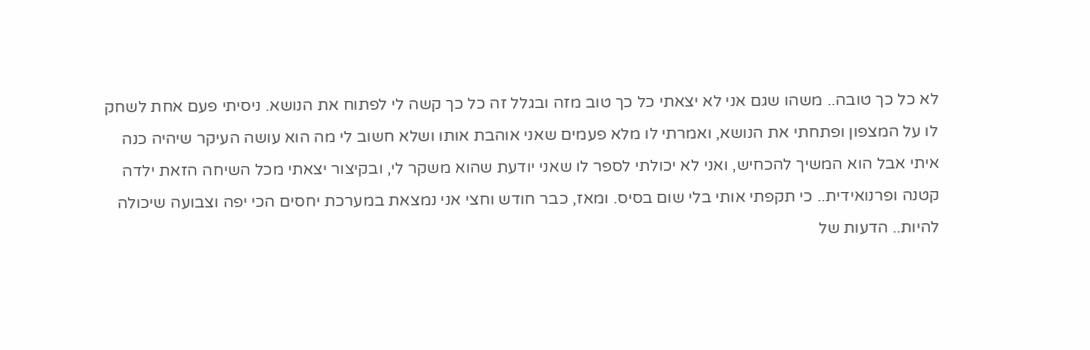לא כל כך טובה.. משהו שגם אני לא יצאתי כל כך טוב מזה ובגלל זה כל כך קשה לי לפתוח את הנושא. ניסיתי פעם אחת לשחק לו על המצפון ופתחתי את הנושא, ואמרתי לו מלא פעמים שאני אוהבת אותו ושלא חשוב לי מה הוא עושה העיקר שיהיה כנה איתי אבל הוא המשיך להכחיש, ואני לא יכולתי לספר לו שאני יודעת שהוא משקר לי, ובקיצור יצאתי מכל השיחה הזאת ילדה קטנה ופרנואידית.. כי תקפתי אותי בלי שום בסיס. ומאז, כבר חודש וחצי אני נמצאת במערכת יחסים הכי יפה וצבועה שיכולה להיות.. הדעות של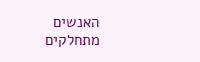האנשים מתחלקים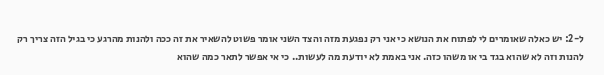ל-2: יש כאלה שאומרים לי לפתוח את הנושא כי אני רק נפגעת מזה והצד השני אומר פשוט להשאיר את זה ככה ולהנות מהרגע כי בגיל הזה צריך רק להנות וזה לא שהוא בגד בי או משהו כזה. אני באמת לא יודעת מה לעשות.. כי אי אפשר לתאר כמה שהוא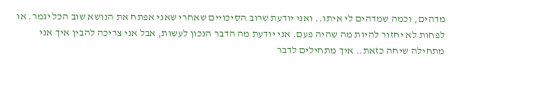מדהים, וכמה שמדהים לי איתו.. ואני יודעת שרוב הסיכויים שאחרי שאני אפתח את הנושא שוב הכל יגמר. או לפחות לא יחזור להיות מה שהיה פעם. אני יודעת מה הדבר הנכון לעשות, אבל אני צריכה להבין איך אני מתחילה שיחה כזאת.. איך מתחילים לדבר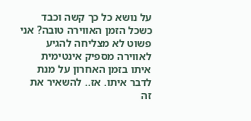על נושא כל כך קשה וכבד כשכל הזמן האווירה טובה? אני פשוט לא מצליחה להגיע לאווירה מספיק אינטימית איתו בזמן האחרון על מנת לדבר איתו. אז.. להשאיר את זה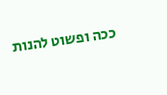ככה ופשוט להנות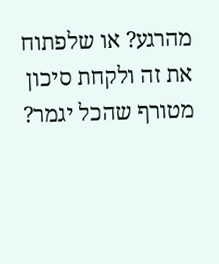מהרגע? או שלפתוח את זה ולקחת סיכון מטורף שהכל יגמר?